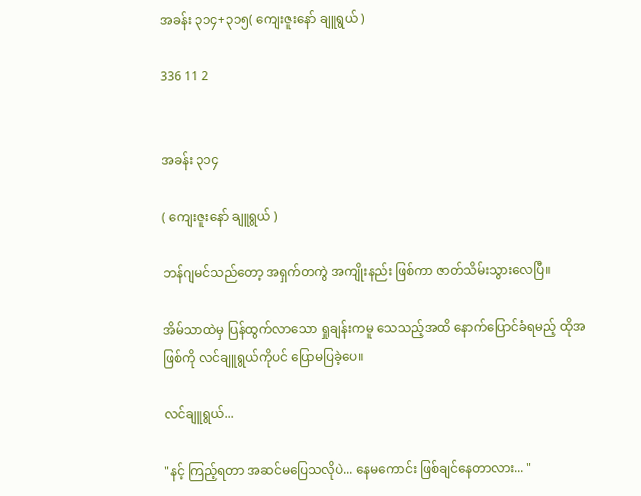အခန်း ၃၁၄+၃၁၅( ကျေးဇူးနော် ချူရွယ် )

336 11 2


အခန်း ၃၁၄

( ကျေးဇူးနော် ချူရွယ် )

ဘန်ဂျမင်သည်တော့ အရှက်တကွဲ အကျိုးနည်း ဖြစ်ကာ ဇာတ်သိမ်းသွားလေပြီ။

အိမ်သာထဲမှ ပြန်ထွက်လာသော ရှုချန်းကမူ သေသည့်အထိ နောက်ပြောင်ခံရမည့် ထိုအဖြစ်ကို လင်ချူရွယ်ကိုပင် ပြောမပြခဲ့ပေ။

လင်ချူရွယ်...

"နင့် ကြည့်ရတာ အဆင်မပြေသလိုပဲ... နေမကောင်း ဖြစ်ချင်နေတာလား... "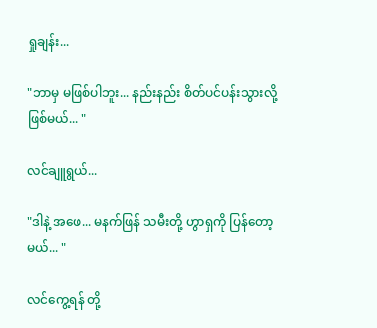ရှုချန်း...

"ဘာမှ မဖြစ်ပါဘူး... နည်းနည်း စိတ်ပင်ပန်းသွားလို့ ဖြစ်မယ်... "

လင်ချူရွယ်...

"ဒါနဲ့ အဖေ... မနက်ဖြန် သမီးတို့ ဟွာရှကို ပြန်တော့မယ်... "

လင်ကွေ့ရန် တို့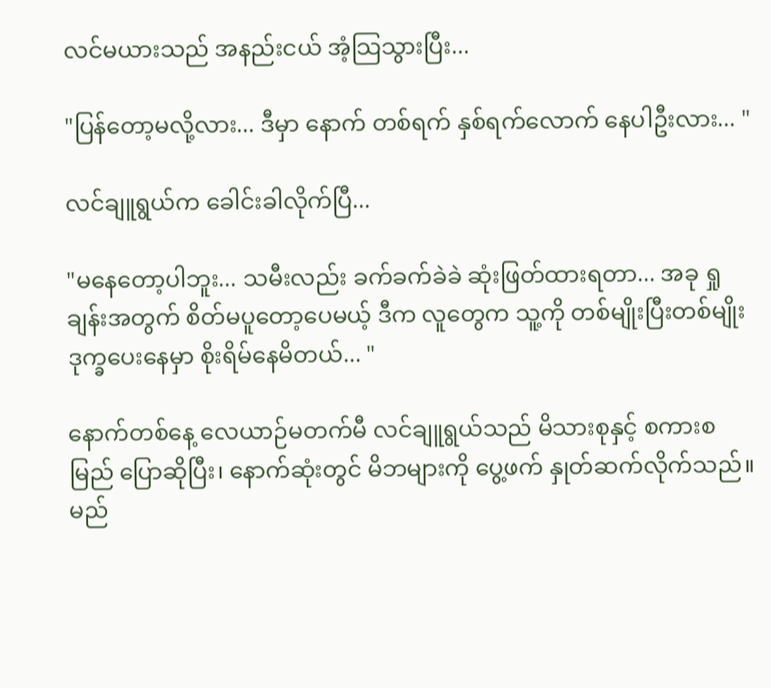လင်မယားသည် အနည်းငယ် အံ့သြသွားပြီး...

"ပြန်တော့မလို့လား... ဒီမှာ နောက် တစ်ရက် နှစ်ရက်လောက် နေပါဦးလား... "

လင်ချူရွယ်က ခေါင်းခါလိုက်ပြီ...

"မနေတော့ပါဘူး... သမီးလည်း ခက်ခက်ခဲခဲ ဆုံးဖြတ်ထားရတာ... အခု ရှုချန်းအတွက် စိတ်မပူတော့ပေမယ့် ဒီက လူတွေက သူ့ကို တစ်မျိုးပြီးတစ်မျိုး ဒုက္ခပေးနေမှာ စိုးရိမ်နေမိတယ်... "

နောက်တစ်နေ့ လေယာဉ်မတက်မီ လင်ချူရွယ်သည် မိသားစုနှင့် စကားစမြည် ပြောဆိုပြီး၊ နောက်ဆုံးတွင် မိဘများကို ပွေ့ဖက် နှုတ်ဆက်လိုက်သည်။ မည်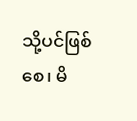သို့ပင်ဖြစ်စေ၊ မိ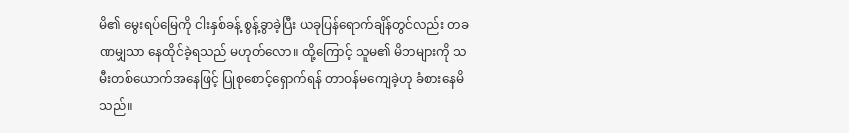မိ၏ မွေးရပ်မြေကို ငါးနှစ်ခန့် စွန့်ခွာခဲ့ပြီး ယခုပြန်ရောက်ချိန်တွင်လည်း တခဏမျှသာ နေထိုင်ခဲ့ရသည် မဟုတ်လော။ ထို့ကြောင့် သူမ၏ မိဘများကို သမီးတစ်ယောက်အနေဖြင့် ပြုစုစောင့်ရှောက်ရန် တာဝန်မကျေခဲ့ဟု ခံစားနေမိသည်။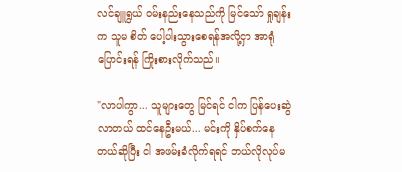လင်ချူရွယ် ဝမ်းနည်းနေသည်ကို မြင်သော် ရှုချန်းက သူမ စိတ် ပေါ့ပါးသွားစေရန်အလို့ငှာ အာရုံပြောင်းရန် ကြိုးစားလိုက်သည်။

"လာပါကွာ... သူများတွေ မြင်ရင် ငါက ပြန်ပေးဆွဲလာတယ် ထင်နေဦးမယ်... မင်းကို နှိပ်စက်နေတယ်ဆိုပြီး ငါ အဖမ်းခံလိုက်ရရင် ဘယ်လိုလုပ်မ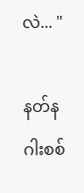လဲ... "

နတ်နဂါးစစ်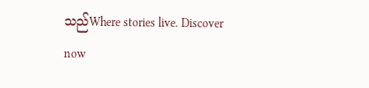သည်Where stories live. Discover now